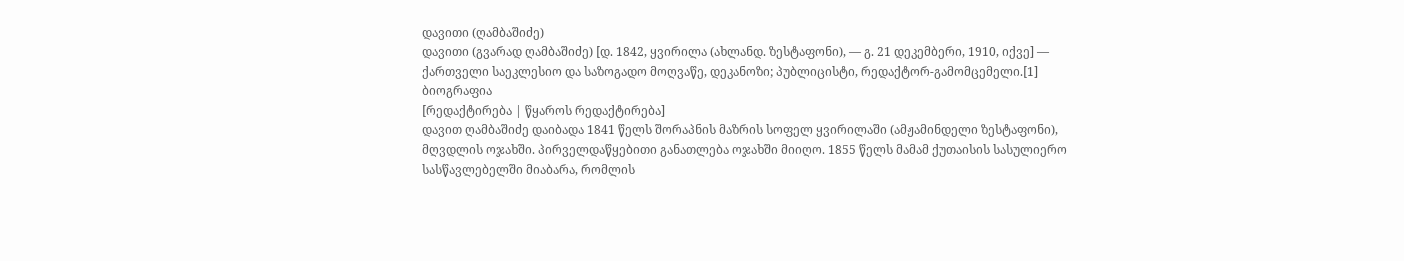დავითი (ღამბაშიძე)
დავითი (გვარად ღამბაშიძე) [დ. 1842, ყვირილა (ახლანდ. ზესტაფონი), — გ. 21 დეკემბერი, 1910, იქვე] — ქართველი საეკლესიო და საზოგადო მოღვაწე, დეკანოზი; პუბლიცისტი, რედაქტორ-გამომცემელი.[1]
ბიოგრაფია
[რედაქტირება | წყაროს რედაქტირება]
დავით ღამბაშიძე დაიბადა 1841 წელს შორაპნის მაზრის სოფელ ყვირილაში (ამჟამინდელი ზესტაფონი), მღვდლის ოჯახში. პირველდაწყებითი განათლება ოჯახში მიიღო. 1855 წელს მამამ ქუთაისის სასულიერო სასწავლებელში მიაბარა, რომლის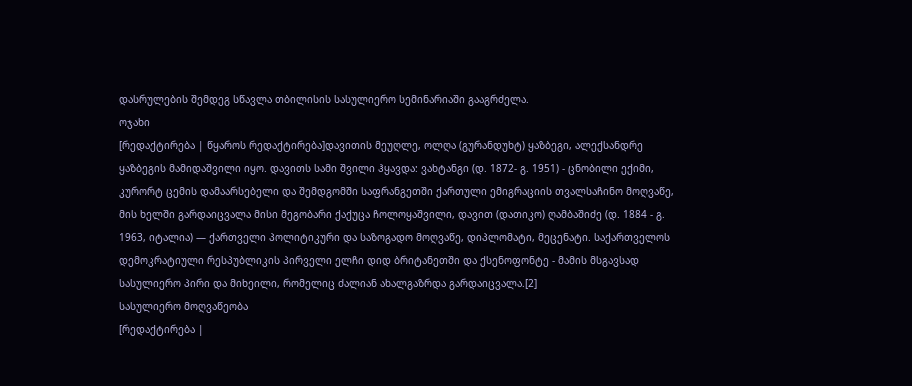დასრულების შემდეგ სწავლა თბილისის სასულიერო სემინარიაში გააგრძელა.
ოჯახი
[რედაქტირება | წყაროს რედაქტირება]დავითის მეუღლე, ოლღა (გურანდუხტ) ყაზბეგი, ალექსანდრე ყაზბეგის მამიდაშვილი იყო. დავითს სამი შვილი ჰყავდა: ვახტანგი (დ. 1872- გ. 1951) - ცნობილი ექიმი, კურორტ ცემის დამაარსებელი და შემდგომში საფრანგეთში ქართული ემიგრაციის თვალსაჩინო მოღვაწე, მის ხელში გარდაიცვალა მისი მეგობარი ქაქუცა ჩოლოყაშვილი, დავით (დათიკო) ღამბაშიძე (დ. 1884 - გ. 1963, იტალია) — ქართველი პოლიტიკური და საზოგადო მოღვაწე, დიპლომატი, მეცენატი. საქართველოს დემოკრატიული რესპუბლიკის პირველი ელჩი დიდ ბრიტანეთში და ქსენოფონტე - მამის მსგავსად სასულიერო პირი და მიხეილი, რომელიც ძალიან ახალგაზრდა გარდაიცვალა.[2]
სასულიერო მოღვაწეობა
[რედაქტირება |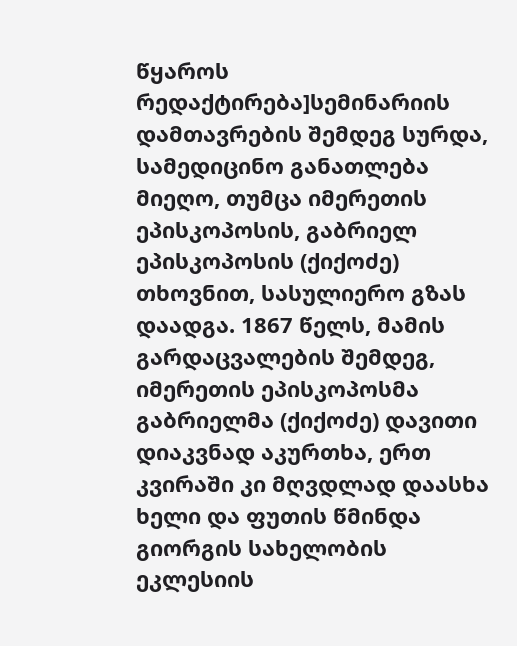წყაროს რედაქტირება]სემინარიის დამთავრების შემდეგ სურდა, სამედიცინო განათლება მიეღო, თუმცა იმერეთის ეპისკოპოსის, გაბრიელ ეპისკოპოსის (ქიქოძე) თხოვნით, სასულიერო გზას დაადგა. 1867 წელს, მამის გარდაცვალების შემდეგ, იმერეთის ეპისკოპოსმა გაბრიელმა (ქიქოძე) დავითი დიაკვნად აკურთხა, ერთ კვირაში კი მღვდლად დაასხა ხელი და ფუთის წმინდა გიორგის სახელობის ეკლესიის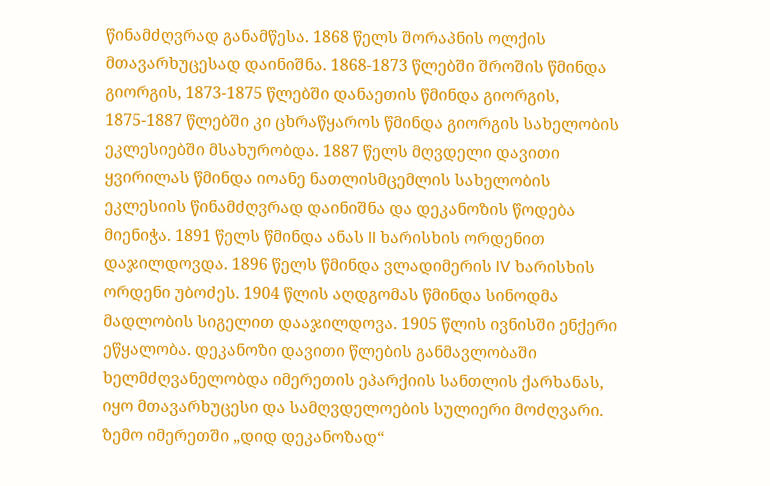წინამძღვრად განამწესა. 1868 წელს შორაპნის ოლქის მთავარხუცესად დაინიშნა. 1868-1873 წლებში შროშის წმინდა გიორგის, 1873-1875 წლებში დანაეთის წმინდა გიორგის, 1875-1887 წლებში კი ცხრაწყაროს წმინდა გიორგის სახელობის ეკლესიებში მსახურობდა. 1887 წელს მღვდელი დავითი ყვირილას წმინდა იოანე ნათლისმცემლის სახელობის ეკლესიის წინამძღვრად დაინიშნა და დეკანოზის წოდება მიენიჭა. 1891 წელს წმინდა ანას II ხარისხის ორდენით დაჯილდოვდა. 1896 წელს წმინდა ვლადიმერის IV ხარისხის ორდენი უბოძეს. 1904 წლის აღდგომას წმინდა სინოდმა მადლობის სიგელით დააჯილდოვა. 1905 წლის ივნისში ენქერი ეწყალობა. დეკანოზი დავითი წლების განმავლობაში ხელმძღვანელობდა იმერეთის ეპარქიის სანთლის ქარხანას, იყო მთავარხუცესი და სამღვდელოების სულიერი მოძღვარი. ზემო იმერეთში „დიდ დეკანოზად“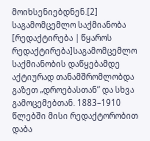მოიხსენიებდნენ.[2]
საგამომცემლო საქმიანობა
[რედაქტირება | წყაროს რედაქტირება]საგამომცემლო საქმიანობის დაწყებამდე აქტიურად თანამშრომლობდა გაზეთ „დროებასთან“ და სხვა გამოცემებთან. 1883–1910 წლებში მისი რედაქტორობით დაბა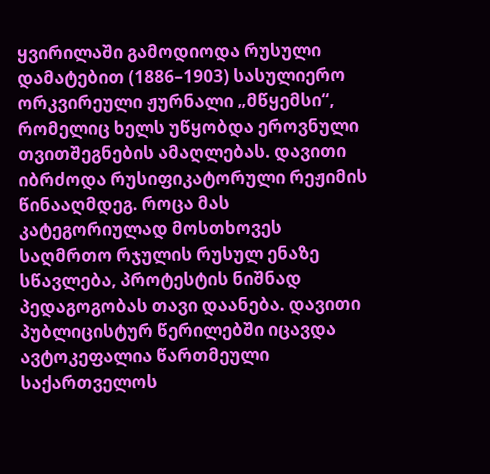ყვირილაში გამოდიოდა რუსული დამატებით (1886–1903) სასულიერო ორკვირეული ჟურნალი „მწყემსი“, რომელიც ხელს უწყობდა ეროვნული თვითშეგნების ამაღლებას. დავითი იბრძოდა რუსიფიკატორული რეჟიმის წინააღმდეგ. როცა მას კატეგორიულად მოსთხოვეს საღმრთო რჯულის რუსულ ენაზე სწავლება, პროტესტის ნიშნად პედაგოგობას თავი დაანება. დავითი პუბლიცისტურ წერილებში იცავდა ავტოკეფალია წართმეული საქართველოს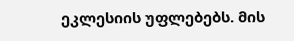ეკლესიის უფლებებს. მის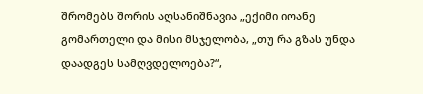შრომებს შორის აღსანიშნავია „ექიმი იოანე გომართელი და მისი მსჯელობა, „თუ რა გზას უნდა დაადგეს სამღვდელოება?“,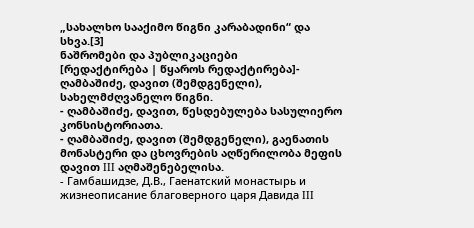„სახალხო სააქიმო წიგნი კარაბადინი“ და სხვა.[3]
ნაშრომები და პუბლიკაციები
[რედაქტირება | წყაროს რედაქტირება]- ღამბაშიძე, დავით (შემდგენელი), სახელმძღვანელო წიგნი.
- ღამბაშიძე, დავით, წესდებულება სასულიერო კონსისტორიათა.
- ღამბაშიძე, დავით (შემდგენელი), გაენათის მონასტერი და ცხოვრების აღწერილობა მეფის დავით III აღმაშენებელისა.
- Гамбашидзе, Д.В., Гаенатский монастырь и жизнеописание благоверного царя Давида III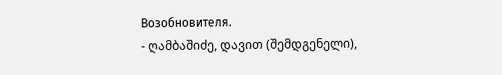Возобновителя.
- ღამბაშიძე, დავით (შემდგენელი),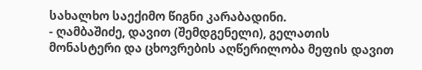სახალხო საექიმო წიგნი კარაბადინი.
- ღამბაშიძე, დავით (შემდგენელი), გელათის მონასტერი და ცხოვრების აღწერილობა მეფის დავით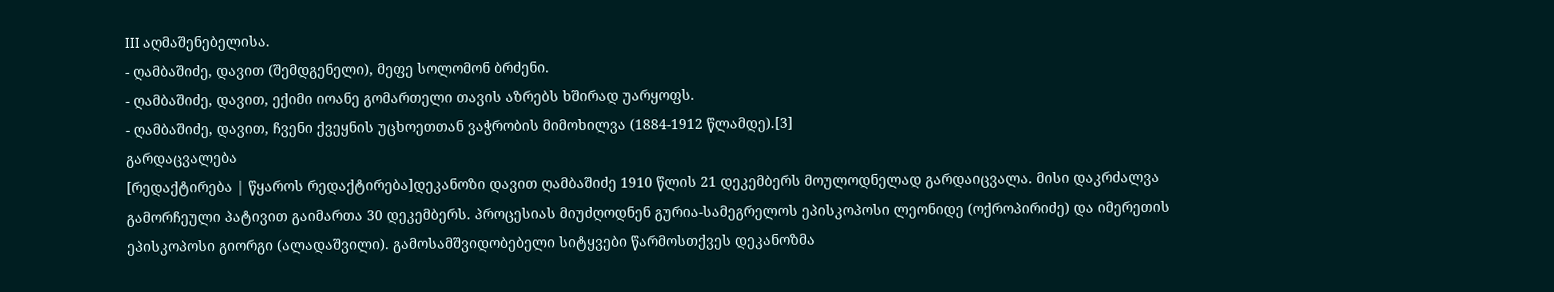III აღმაშენებელისა.
- ღამბაშიძე, დავით (შემდგენელი), მეფე სოლომონ ბრძენი.
- ღამბაშიძე, დავით, ექიმი იოანე გომართელი თავის აზრებს ხშირად უარყოფს.
- ღამბაშიძე, დავით, ჩვენი ქვეყნის უცხოეთთან ვაჭრობის მიმოხილვა (1884-1912 წლამდე).[3]
გარდაცვალება
[რედაქტირება | წყაროს რედაქტირება]დეკანოზი დავით ღამბაშიძე 1910 წლის 21 დეკემბერს მოულოდნელად გარდაიცვალა. მისი დაკრძალვა გამორჩეული პატივით გაიმართა 30 დეკემბერს. პროცესიას მიუძღოდნენ გურია-სამეგრელოს ეპისკოპოსი ლეონიდე (ოქროპირიძე) და იმერეთის ეპისკოპოსი გიორგი (ალადაშვილი). გამოსამშვიდობებელი სიტყვები წარმოსთქვეს დეკანოზმა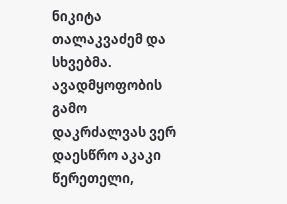ნიკიტა თალაკვაძემ და სხვებმა. ავადმყოფობის გამო დაკრძალვას ვერ დაესწრო აკაკი წერეთელი,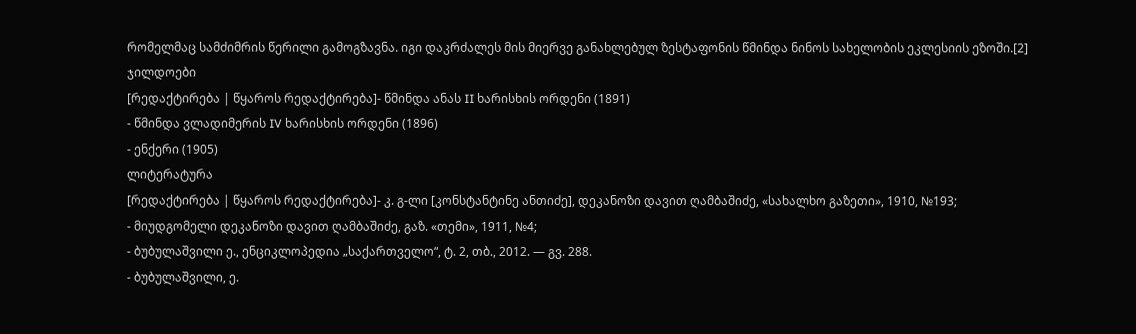რომელმაც სამძიმრის წერილი გამოგზავნა. იგი დაკრძალეს მის მიერვე განახლებულ ზესტაფონის წმინდა ნინოს სახელობის ეკლესიის ეზოში.[2]
ჯილდოები
[რედაქტირება | წყაროს რედაქტირება]- წმინდა ანას II ხარისხის ორდენი (1891)
- წმინდა ვლადიმერის IV ხარისხის ორდენი (1896)
- ენქერი (1905)
ლიტერატურა
[რედაქტირება | წყაროს რედაქტირება]- კ. გ-ლი [კონსტანტინე ანთიძე], დეკანოზი დავით ღამბაშიძე, «სახალხო გაზეთი», 1910, №193;
- მიუდგომელი დეკანოზი დავით ღამბაშიძე, გაზ. «თემი», 1911, №4;
- ბუბულაშვილი ე., ენციკლოპედია „საქართველო“, ტ. 2, თბ., 2012. — გვ. 288.
- ბუბულაშვილი, ე.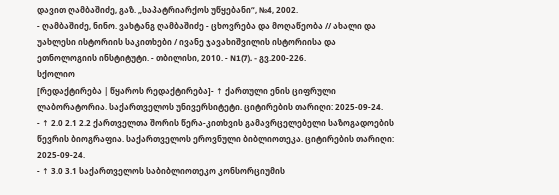დავით ღამბაშიძე, გაზ. „საპატრიარქოს უწყებანი“, №4, 2002.
- ღამბაშიძე, ნინო. ვახტანგ ღამბაშიძე - ცხოვრება და მოღაწეობა // ახალი და უახლესი ისტორიის საკითხები / ივანე ჯავახიშვილის ისტორიისა და ეთნოლოგიის ინსტიტუტი. - თბილისი, 2010. - N1(7). - გვ.200-226.
სქოლიო
[რედაქტირება | წყაროს რედაქტირება]- ↑ ქართული ენის ციფრული ლაბორატორია. საქართველოს უნივერსიტეტი. ციტირების თარიღი: 2025-09-24.
- ↑ 2.0 2.1 2.2 ქართველთა შორის წერა-კითხვის გამავრცელებელი საზოგადოების წევრის ბიოგრაფია. საქართველოს ეროვნული ბიბლიოთეკა. ციტირების თარიღი: 2025-09-24.
- ↑ 3.0 3.1 საქართველოს საბიბლიოთეკო კონსორციუმის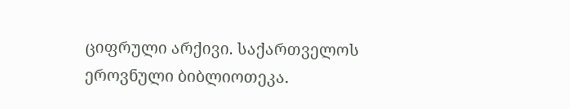ციფრული არქივი. საქართველოს ეროვნული ბიბლიოთეკა.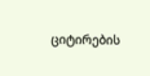ციტირების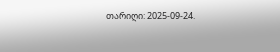თარიღი: 2025-09-24.